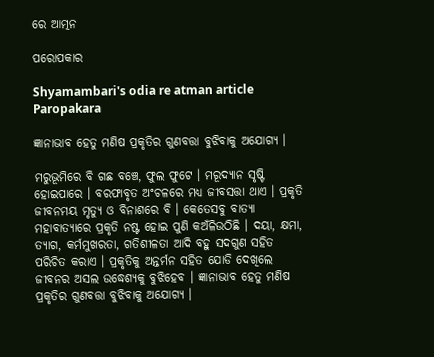ରେ ଆତ୍ମନ

ପରୋପକାର

Shyamambari's odia re atman article Paropakara

ଜ୍ଞାନାଭାବ ହେତୁ ମଣିଷ ପ୍ରକୃତିର ଗୁଣବତ୍ତା ବୁଝିବାକୁ ଅଯୋଗ୍ୟ ।

ମରୁଭୂମିରେ ବି ଗଛ ବଞ୍ଚେ, ଫୁଲ ଫୁଟେ । ମରୂଦ୍ୟାନ ସୃଷ୍ଟି ହୋଇପାରେ । ବରଫାବୃତ ଅଂଚଳରେ ମଧ୍ୟ ଜୀବସତ୍ତା ଥାଏ । ପ୍ରକୃତି ଜୀବନମୟ ମୃତ୍ୟୁ ଓ ବିନାଶରେ ବି । କେତେସବୁ ବାତ୍ୟା ମହାବାତ୍ୟାରେ ପ୍ରକୃତି ନଷ୍ଟ ହୋଇ ପୁଣି କଅଁଳିଉଠିଛି । ଦୟା, କ୍ଷମା, ତ୍ୟାଗ, କର୍ମମୁଖରତା, ଗତିଶୀଳତା ଆଦି ବହୁ ସଦଗୁଣ ସହିତ ପରିଚିତ କରାଏ । ପ୍ରକୃତିକୁ ଅନ୍ତର୍ମନ ସହିତ ଯୋଡି ଦେଖିଲେ ଜୀବନର ଅସଲ ଉଦ୍ଧେଶ୍ୟକୁ ବୁଝିହେବ । ଜ୍ଞାନାଭାବ ହେତୁ ମଣିଷ ପ୍ରକୃତିର ଗୁଣବତ୍ତା ବୁଝିବାକୁ ଅଯୋଗ୍ୟ ।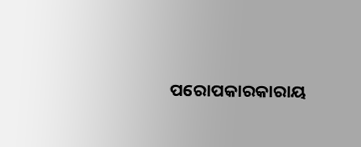ପରୋପକାରକାରାୟ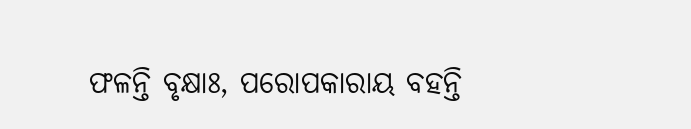ଫଳନ୍ତି ବୃକ୍ଷାଃ, ପରୋପକାରାୟ ବହନ୍ତି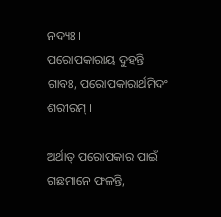ନଦ୍ୟଃ ।
ପରୋପକାରାୟ ଦୁହନ୍ତି ଗାବଃ, ପରୋପକାରାର୍ଥମିଦଂ ଶରୀରମ୍ ।

ଅର୍ଥାତ୍ ପରୋପକାର ପାଇଁ ଗଛମାନେ ଫଳନ୍ତି,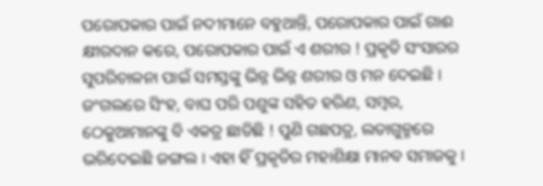ପରୋପକାର ପାଇଁ ନଦୀମାନେ ବହୁଥାନ୍ତି, ପରୋପକାର ପାଇଁ ଗାଈ କ୍ଷୀରଦାନ କରେ, ପରୋପକାର ପାଇଁ ଏ ଶରୀର ! ପ୍ରକୃତି ସଂସାରର ସୁପରିଚାଳନା ପାଇଁ ସମସ୍ତଙ୍କୁ ଭିନ୍ନ ଭିନ୍ନ ଶରୀର ଓ ମନ ଦେଇଛି । ଜଂଗଲରେ ସିଂହ, ବାଘ ପରି ପଶୁଙ୍କ ସହିତ ହରିଣ, ସମ୍ବର, ଠେକୁଆମାନଙ୍କୁ ବି ଏକତ୍ର ଛାଡିଛି ! ପୁଣି ଗଛପତ୍ର, ଲତାଗୁଳ୍ମରେ ଭରିଦେଇଛି ଜଙ୍ଗଲ । ଏହା ହିଁ ପ୍ରକୃତିର ମହାଶିକ୍ଷା ମାନବ ସମାଜକୁ ।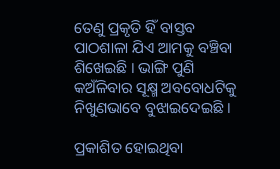ତେଣୁ ପ୍ରକୃତି ହିଁ ବାସ୍ତବ ପାଠଶାଳା ଯିଏ ଆମକୁ ବଞ୍ଚିବା ଶିଖେଇଛି । ଭାଙ୍ଗି ପୁଣି କଅଁଳିବାର ସୂକ୍ଷ୍ମ ଅବବୋଧଟିକୁ ନିଖୁଣଭାବେ ବୁଝାଇଦେଇଛି ।

ପ୍ରକାଶିତ ହୋଇଥିବା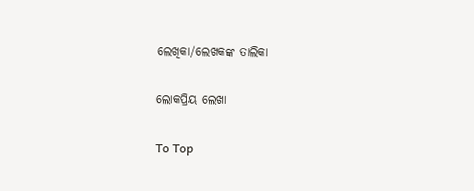ଲେଖିକା/ଲେଖକଙ୍କ ତାଲିକା

ଲୋକପ୍ରିୟ ଲେଖା

To Top